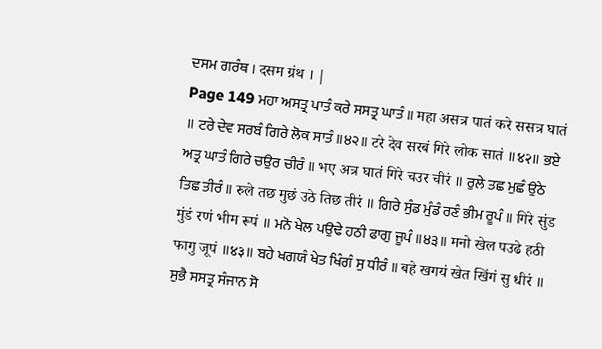ਦਸਮ ਗਰੰਥ । दसम ग्रंथ । |
Page 149 ਮਹਾ ਅਸਤ੍ਰ ਪਾਤੰ ਕਰੇ ਸਸਤ੍ਰ ਘਾਤੰ ॥ महा असत्र पातं करे ससत्र घातं ॥ ਟਰੇ ਦੇਵ ਸਰਬੰ ਗਿਰੇ ਲੋਕ ਸਾਤੰ ॥੪੨॥ टरे देव सरबं गिरे लोक सातं ॥४२॥ ਭਏ ਅਤ੍ਰ ਘਾਤੰ ਗਿਰੇ ਚਉਰ ਚੀਰੰ ॥ भए अत्र घातं गिरे चउर चीरं ॥ ਰੁਲੇ ਤਛ ਮੁਛੰ ਉਠੇ ਤਿਛ ਤੀਰੰ ॥ रुले तछ मुछं उठे तिछ तीरं ॥ ਗਿਰੇ ਸੁੰਡ ਮੁੰਡੰ ਰਣੰ ਭੀਮ ਰੂਪੰ ॥ गिरे सुंड मुंडं रणं भीम रूपं ॥ ਮਨੋ ਖੇਲ ਪਉਢੇ ਹਠੀ ਫਾਗੁ ਜੂਪੰ ॥੪੩॥ मनो खेल पउढे हठी फागु जूपं ॥४३॥ ਬਹੇ ਖਗਯੰ ਖੇਤ ਖਿੰਗੰ ਸੁ ਧੀਰੰ ॥ बहे खगयं खेत खिंगं सु धीरं ॥ ਸੁਭੈ ਸਸਤ੍ਰ ਸੰਜਾਨ ਸੋ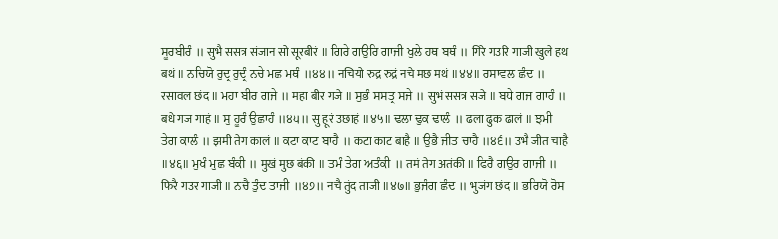ਸੂਰਬੀਰੰ ॥ सुभै ससत्र संजान सो सूरबीरं ॥ ਗਿਰੇ ਗਉਰਿ ਗਾਜੀ ਖੁਲੇ ਹਥ ਬਥੰ ॥ गिरे गउरि गाजी खुले हथ बथं ॥ ਨਚਿਯੋ ਰੁਦ੍ਰ ਰੁਦ੍ਰੰ ਨਚੇ ਮਛ ਮਥੰ ॥੪੪॥ नचियो रुद्र रुद्रं नचे मछ मथं ॥४४॥ ਰਸਾਵਲ ਛੰਦ ॥ रसावल छंद ॥ ਮਹਾ ਬੀਰ ਗਜੇ ॥ महा बीर गजे ॥ ਸੁਭੰ ਸਸਤ੍ਰ ਸਜੇ ॥ सुभं ससत्र सजे ॥ ਬਧੇ ਗਜ ਗਾਹੰ ॥ बधे गज गाहं ॥ ਸੁ ਹੂਰੰ ਉਛਾਹੰ ॥੪੫॥ सु हूरं उछाहं ॥४५॥ ਢਲਾ ਢੁਕ ਢਾਲੰ ॥ ढला ढुक ढालं ॥ ਝਮੀ ਤੇਗ ਕਾਲੰ ॥ झमी तेग कालं ॥ ਕਟਾ ਕਾਟ ਬਾਹੈ ॥ कटा काट बाहै ॥ ਉਭੈ ਜੀਤ ਚਾਹੈ ॥੪੬॥ उभै जीत चाहै ॥४६॥ ਮੁਖੰ ਮੁਛ ਬੰਕੀ ॥ मुखं मुछ बंकी ॥ ਤਮੰ ਤੇਗ ਅਤੰਕੀ ॥ तमं तेग अतंकी ॥ ਫਿਰੈ ਗਉਰ ਗਾਜੀ ॥ फिरै गउर गाजी ॥ ਨਚੈ ਤੁੰਦ ਤਾਜੀ ॥੪੭॥ नचै तुंद ताजी ॥४७॥ ਭੁਜੰਗ ਛੰਦ ॥ भुजंग छंद ॥ ਭਰਿਯੋ ਰੋਸ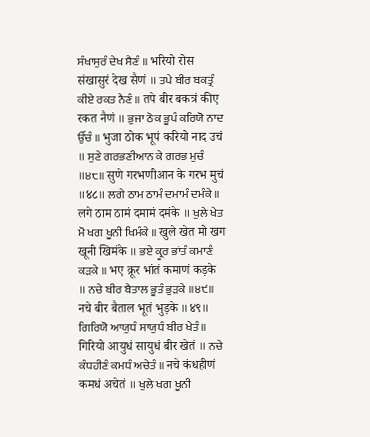ਸੰਖਾਸੁਰੰ ਦੇਖ ਸੈਣੰ ॥ भरियो रोस संखासुरं देख सैणं ॥ ਤਪੇ ਬੀਰ ਬਕਤ੍ਰੰ ਕੀਏ ਰਕਤ ਨੈਣੰ ॥ तपे बीर बकत्रं कीए रकत नैणं ॥ ਭੁਜਾ ਠੋਕ ਭੂਪੰ ਕਰਿਯੋ ਨਾਦ ਉੱਚੰ ॥ भुजा ठोक भूपं करियो नाद उचं ॥ ਸੁਣੇ ਗਰਭਣੀਆਨ ਕੇ ਗਰਭ ਮੁਚੰ ॥੪੮॥ सुणे गरभणीआन के गरभ मुचं ॥४८॥ ਲਗੇ ਠਾਮ ਠਾਮੰ ਦਮਾਮੰ ਦਮੰਕੇ ॥ लगे ठाम ठामं दमामं दमंके ॥ ਖੁਲੇ ਖੇਤ ਮੋ ਖਗ ਖੂਨੀ ਖਿਮੰਕੇ ॥ खुले खेत मो खग खूनी खिमंके ॥ ਭਏ ਕ੍ਰੂਰ ਭਾਂਤੰ ਕਮਾਣੰ ਕੜਕੇ ॥ भए क्रूर भांतं कमाणं कड़के ॥ ਨਚੇ ਬੀਰ ਬੈਤਾਲ ਭੂਤੰ ਭੁੜਕੇ ॥੪੯॥ नचे बीर बैताल भूतं भुड़के ॥४९॥ ਗਿਰਿਯੋ ਆਯੁਧੰ ਸਾਯੁਧੰ ਬੀਰ ਖੇਤੰ ॥ गिरियो आयुधं सायुधं बीर खेतं ॥ ਨਚੇ ਕੰਧਹੀਣੰ ਕਮਧੰ ਅਚੇਤੰ ॥ नचे कंधहीणं कमधं अचेतं ॥ ਖੁਲੇ ਖਗ ਖੂਨੀ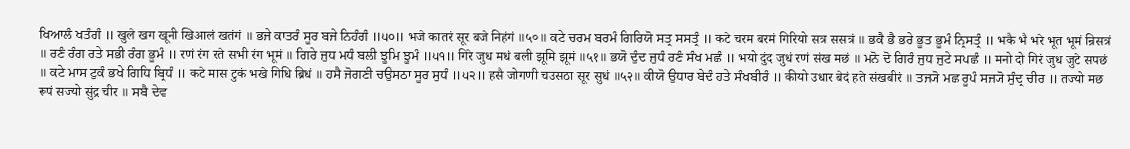ਖਿਆਲੰ ਖਤੰਗੰ ॥ खुले खग खूनी खिआलं खतंगं ॥ ਭਜੇ ਕਾਤਰੰ ਸੂਰ ਬਜੇ ਨਿਹੰਗੰ ॥੫੦॥ भजे कातरं सूर बजे निहंगं ॥५०॥ ਕਟੇ ਚਰਮ ਬਰਮੰ ਗਿਰਿਯੋ ਸਤ੍ਰ ਸਸਤ੍ਰੰ ॥ कटे चरम बरमं गिरियो सत्र ससत्रं ॥ ਭਕੈ ਭੈ ਭਰੇ ਭੂਤ ਭੂਮੰ ਨ੍ਰਿਸਤ੍ਰੰ ॥ भकै भै भरे भूत भूमं न्रिसत्रं ॥ ਰਣੰ ਰੰਗ ਰਤੇ ਸਭੀ ਰੰਗ ਭੂਮੰ ॥ रणं रंग रते सभी रंग भूमं ॥ ਗਿਰੇ ਜੁਧ ਮਧੰ ਬਲੀ ਝੂਮਿ ਝੂਮੰ ॥੫੧॥ गिरे जुध मधं बली झूमि झूमं ॥५१॥ ਭਯੋ ਦੁੰਦ ਜੁਧੰ ਰਣੰ ਸੰਖ ਮਛੰ ॥ भयो दुंद जुधं रणं संख मछं ॥ ਮਨੋ ਦੋ ਗਿਰੰ ਜੁਧ ਜੁਟੇ ਸਪਛੰ ॥ मनो दो गिरं जुध जुटे सपछं ॥ ਕਟੇ ਮਾਸ ਟੁਕੰ ਭਖੇ ਗਿਧਿ ਬ੍ਰਿਧੰ ॥ कटे मास टुकं भखे गिधि ब्रिधं ॥ ਹਸੈ ਜੋਗਣੀ ਚਉਸਠਾ ਸੂਰ ਸੁਧੰ ॥੫੨॥ हसै जोगणी चउसठा सूर सुधं ॥५२॥ ਕੀਯੋ ਉਧਾਰ ਬੇਦੰ ਹਤੇ ਸੰਖਬੀਰੰ ॥ कीयो उधार बेदं हते संखबीरं ॥ ਤਜ੍ਯੋ ਮਛ ਰੂਪੰ ਸਜ੍ਯੋ ਸੁੰਦ੍ਰ ਚੀਰ ॥ तज्यो मछ रूपं सज्यो सुंद्र चीर ॥ ਸਬੈ ਦੇਵ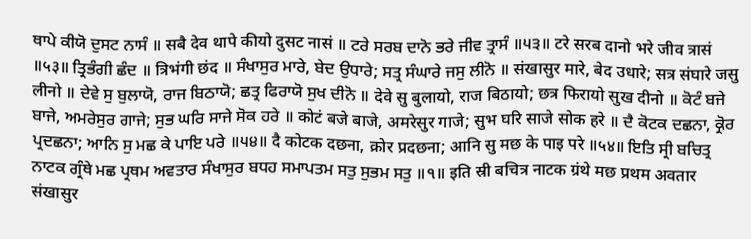ਥਾਪੇ ਕੀਯੋ ਦੁਸਟ ਨਾਸੰ ॥ सबै देव थापे कीयो दुसट नासं ॥ ਟਰੇ ਸਰਬ ਦਾਨੋ ਭਰੇ ਜੀਵ ਤ੍ਰਾਸੰ ॥੫੩॥ टरे सरब दानो भरे जीव त्रासं ॥५३॥ ਤ੍ਰਿਭੰਗੀ ਛੰਦ ॥ त्रिभंगी छंद ॥ ਸੰਖਾਸੁਰ ਮਾਰੇ, ਬੇਦ ਉਧਾਰੇ; ਸਤ੍ਰ ਸੰਘਾਰੇ ਜਸੁ ਲੀਨੋ ॥ संखासुर मारे, बेद उधारे; सत्र संघारे जसु लीनो ॥ ਦੇਵੇ ਸੁ ਬੁਲਾਯੋ, ਰਾਜ ਬਿਠਾਯੋ; ਛਤ੍ਰ ਫਿਰਾਯੋ ਸੁਖ ਦੀਨੋ ॥ देवे सु बुलायो, राज बिठायो; छत्र फिरायो सुख दीनो ॥ ਕੋਟੰ ਬਜੇ ਬਾਜੇ, ਅਮਰੇਸੁਰ ਗਾਜੇ; ਸੁਭ ਘਰਿ ਸਾਜੇ ਸੋਕ ਹਰੇ ॥ कोटं बजे बाजे, अमरेसुर गाजे; सुभ घरि साजे सोक हरे ॥ ਦੈ ਕੋਟਕ ਦਛਨਾ, ਕ੍ਰੋਰ ਪ੍ਰਦਛਨਾ; ਆਨਿ ਸੁ ਮਛ ਕੇ ਪਾਇ ਪਰੇ ॥੫੪॥ दै कोटक दछना, क्रोर प्रदछना; आनि सु मछ के पाइ परे ॥५४॥ ਇਤਿ ਸ੍ਰੀ ਬਚਿਤ੍ਰ ਨਾਟਕ ਗ੍ਰੰਥੇ ਮਛ ਪ੍ਰਥਮ ਅਵਤਾਰ ਸੰਖਾਸੁਰ ਬਧਹ ਸਮਾਪਤਮ ਸਤੁ ਸੁਭਮ ਸਤੁ ॥੧॥ इति स्री बचित्र नाटक ग्रंथे मछ प्रथम अवतार संखासुर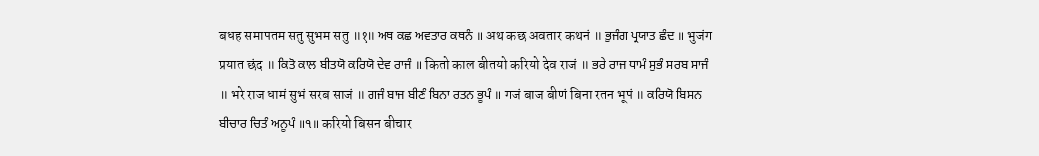बधह समापतम सतु सुभम सतु ॥१॥ ਅਥ ਕਛ ਅਵਤਾਰ ਕਥਨੰ ॥ अथ कछ अवतार कथनं ॥ ਭੁਜੰਗ ਪ੍ਰਯਾਤ ਛੰਦ ॥ भुजंग प्रयात छंद ॥ ਕਿਤੋ ਕਾਲ ਬੀਤਯੋ ਕਰਿਯੋ ਦੇਵ ਰਾਜੰ ॥ कितो काल बीतयो करियो देव राजं ॥ ਭਰੇ ਰਾਜ ਧਾਮੰ ਸੁਭੰ ਸਰਬ ਸਾਜੰ ॥ भरे राज धामं सुभं सरब साजं ॥ ਗਜੰ ਬਾਜ ਬੀਣੰ ਬਿਨਾ ਰਤਨ ਭੂਪੰ ॥ गजं बाज बीणं बिना रतन भूपं ॥ ਕਰਿਯੋ ਬਿਸਨ ਬੀਚਾਰ ਚਿਤੰ ਅਨੂਪੰ ॥੧॥ करियो बिसन बीचार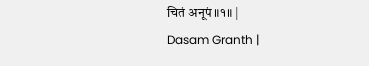चितं अनूपं ॥१॥ |
Dasam Granth |